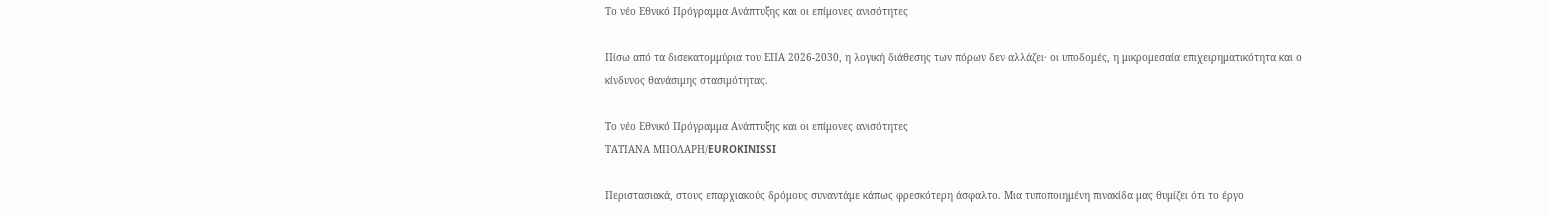Το νέο Εθνικό Πρόγραμμα Ανάπτυξης και οι επίμονες ανισότητες

Πίσω από τα δισεκατομμύρια του ΕΠΑ 2026-2030, η λογική διάθεσης των πόρων δεν αλλάζει· οι υποδομές, η μικρομεσαία επιχειρηματικότητα και ο κίνδυνος θανάσιμης στασιμότητας.

Το νέο Εθνικό Πρόγραμμα Ανάπτυξης και οι επίμονες ανισότητες
ΤΑΤΙΑΝΑ ΜΠΟΛΑΡΗ/EUROKINISSI

Περιστασιακά, στους επαρχιακούς δρόμους συναντάμε κάπως φρεσκότερη άσφαλτο. Μια τυποποιημένη πινακίδα μας θυμίζει ότι το έργο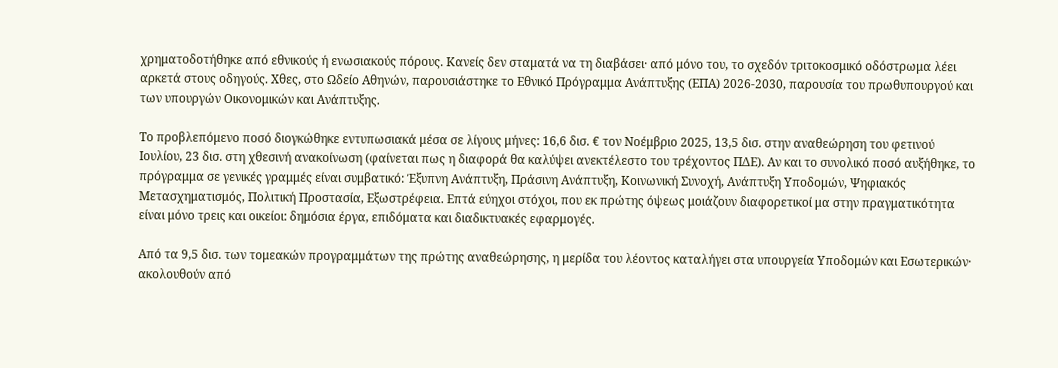χρηματοδοτήθηκε από εθνικούς ή ενωσιακούς πόρους. Κανείς δεν σταματά να τη διαβάσει· από μόνο του, το σχεδόν τριτοκοσμικό οδόστρωμα λέει αρκετά στους οδηγούς. Χθες, στο Ωδείο Αθηνών, παρουσιάστηκε το Εθνικό Πρόγραμμα Ανάπτυξης (ΕΠΑ) 2026-2030, παρουσία του πρωθυπουργού και των υπουργών Οικονομικών και Ανάπτυξης.

Το προβλεπόμενο ποσό διογκώθηκε εντυπωσιακά μέσα σε λίγους μήνες: 16,6 δισ. € τον Νοέμβριο 2025, 13,5 δισ. στην αναθεώρηση του φετινού Ιουλίου, 23 δισ. στη χθεσινή ανακοίνωση (φαίνεται πως η διαφορά θα καλύψει ανεκτέλεστο του τρέχοντος ΠΔΕ). Αν και το συνολικό ποσό αυξήθηκε, το πρόγραμμα σε γενικές γραμμές είναι συμβατικό: Έξυπνη Ανάπτυξη, Πράσινη Ανάπτυξη, Κοινωνική Συνοχή, Ανάπτυξη Υποδομών, Ψηφιακός Μετασχηματισμός, Πολιτική Προστασία, Εξωστρέφεια. Επτά εύηχοι στόχοι, που εκ πρώτης όψεως μοιάζουν διαφορετικοί μα στην πραγματικότητα είναι μόνο τρεις και οικείοι: δημόσια έργα, επιδόματα και διαδικτυακές εφαρμογές.

Από τα 9,5 δισ. των τομεακών προγραμμάτων της πρώτης αναθεώρησης, η μερίδα του λέοντος καταλήγει στα υπουργεία Υποδομών και Εσωτερικών· ακολουθούν από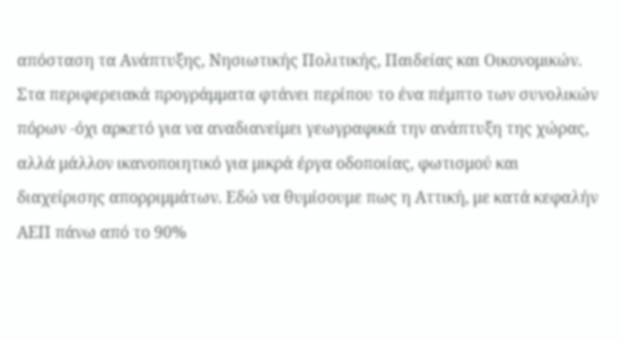απόσταση τα Ανάπτυξης, Νησιωτικής Πολιτικής, Παιδείας και Οικονομικών. Στα περιφερειακά προγράμματα φτάνει περίπου το ένα πέμπτο των συνολικών πόρων -όχι αρκετό για να αναδιανείμει γεωγραφικά την ανάπτυξη της χώρας, αλλά μάλλον ικανοποιητικό για μικρά έργα οδοποιίας, φωτισμού και διαχείρισης απορριμμάτων. Εδώ να θυμίσουμε πως η Αττική, με κατά κεφαλήν ΑΕΠ πάνω από το 90%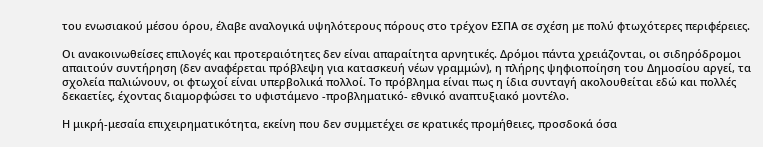του ενωσιακού μέσου όρου, έλαβε αναλογικά υψηλότερους πόρους στο τρέχον ΕΣΠΑ σε σχέση με πολύ φτωχότερες περιφέρειες.

Οι ανακοινωθείσες επιλογές και προτεραιότητες δεν είναι απαραίτητα αρνητικές. Δρόμοι πάντα χρειάζονται, οι σιδηρόδρομοι απαιτούν συντήρηση (δεν αναφέρεται πρόβλεψη για κατασκευή νέων γραμμών), η πλήρης ψηφιοποίηση του Δημοσίου αργεί, τα σχολεία παλιώνουν, οι φτωχοί είναι υπερβολικά πολλοί. Το πρόβλημα είναι πως η ίδια συνταγή ακολουθείται εδώ και πολλές δεκαετίες, έχοντας διαμορφώσει το υφιστάμενο -προβληματικό- εθνικό αναπτυξιακό μοντέλο.

Η μικρή-μεσαία επιχειρηματικότητα, εκείνη που δεν συμμετέχει σε κρατικές προμήθειες, προσδοκά όσα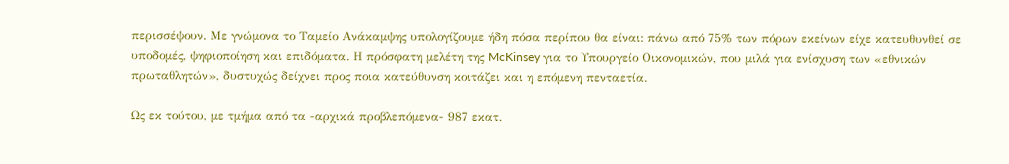περισσέψουν. Με γνώμονα το Ταμείο Ανάκαμψης υπολογίζουμε ήδη πόσα περίπου θα είναι: πάνω από 75% των πόρων εκείνων είχε κατευθυνθεί σε υποδομές, ψηφιοποίηση και επιδόματα. Η πρόσφατη μελέτη της McKinsey για το Υπουργείο Οικονομικών, που μιλά για ενίσχυση των «εθνικών πρωταθλητών», δυστυχώς δείχνει προς ποια κατεύθυνση κοιτάζει και η επόμενη πενταετία.

Ως εκ τούτου, με τμήμα από τα -αρχικά προβλεπόμενα- 987 εκατ.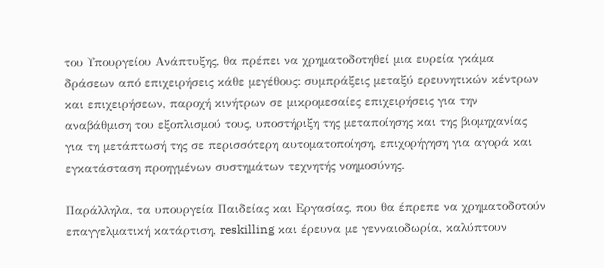του Υπουργείου Ανάπτυξης, θα πρέπει να χρηματοδοτηθεί μια ευρεία γκάμα δράσεων από επιχειρήσεις κάθε μεγέθους: συμπράξεις μεταξύ ερευνητικών κέντρων και επιχειρήσεων, παροχή κινήτρων σε μικρομεσαίες επιχειρήσεις για την αναβάθμιση του εξοπλισμού τους, υποστήριξη της μεταποίησης και της βιομηχανίας για τη μετάπτωσή της σε περισσότερη αυτοματοποίηση, επιχορήγηση για αγορά και εγκατάσταση προηγμένων συστημάτων τεχνητής νοημοσύνης.

Παράλληλα, τα υπουργεία Παιδείας και Εργασίας, που θα έπρεπε να χρηματοδοτούν επαγγελματική κατάρτιση, reskilling και έρευνα με γενναιοδωρία, καλύπτουν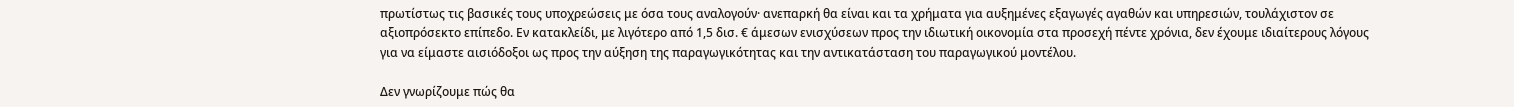πρωτίστως τις βασικές τους υποχρεώσεις με όσα τους αναλογούν· ανεπαρκή θα είναι και τα χρήματα για αυξημένες εξαγωγές αγαθών και υπηρεσιών, τουλάχιστον σε αξιοπρόσεκτο επίπεδο. Εν κατακλείδι, με λιγότερο από 1,5 δισ. € άμεσων ενισχύσεων προς την ιδιωτική οικονομία στα προσεχή πέντε χρόνια, δεν έχουμε ιδιαίτερους λόγους για να είμαστε αισιόδοξοι ως προς την αύξηση της παραγωγικότητας και την αντικατάσταση του παραγωγικού μοντέλου.

Δεν γνωρίζουμε πώς θα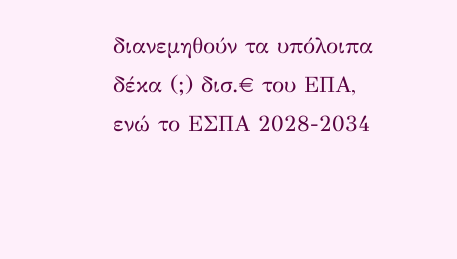διανεμηθούν τα υπόλοιπα δέκα (;) δισ.€ του ΕΠΑ, ενώ το ΕΣΠΑ 2028-2034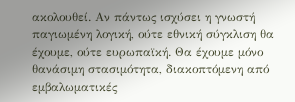ακολουθεί. Αν πάντως ισχύσει η γνωστή παγιωμένη λογική, ούτε εθνική σύγκλιση θα έχουμε, ούτε ευρωπαϊκή. Θα έχουμε μόνο θανάσιμη στασιμότητα, διακοπτόμενη από εμβαλωματικές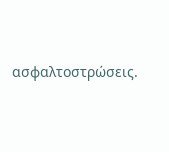ασφαλτοστρώσεις.